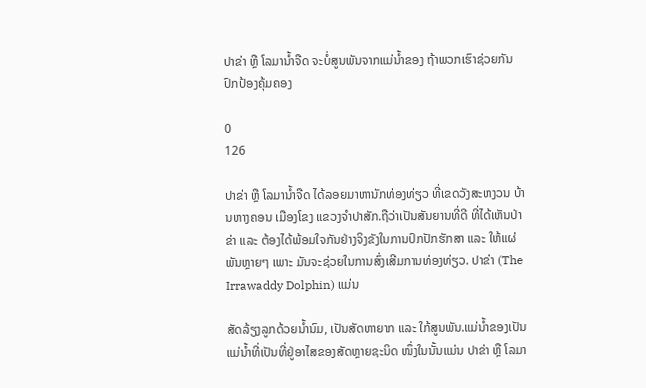ປາຂ່າ ຫຼື ໂລມານໍ້າຈືດ ຈະບໍ່ສູນພັນຈາກແມ່ນໍ້າຂອງ ຖ້າພວກເຮົາຊ່ວຍກັນປົກປ້ອງຄຸ້ມຄອງ

0
126

ປາຂ່າ ຫຼື ໂລມານໍ້າຈືດ ໄດ້ລອຍມາຫານັກທ່ອງທ່ຽວ ທີ່ເຂດວັງສະຫງວນ ບ້ານຫາງຄອນ ເມືອງໂຂງ ແຂວງຈໍາປາສັກ.ຖືວ່າເປັນສັນຍານທີ່ດີ ທີ່ໄດ້ເຫັນປ່າຂ່າ ແລະ ຕ້ອງໄດ້ພ້ອມໃຈກັນຢ່າງຈິງຂັງໃນການປົກປັກຮັກສາ ແລະ ໃຫ້ແຜ່ພັນຫຼາຍໆ ເພາະ ມັນຈະຊ່ວຍໃນການສົ່ງເສີມການທ່ອງທ່ຽວ. ປາຂ່າ (The Irrawaddy Dolphin) ແມ່ນ

ສັດລ້ຽງລູກດ້ວຍນໍ້ານົມ, ເປັນສັດຫາຍາກ ແລະ ໃກ້ສູນພັນ.ແມ່ນ້ຳຂອງເປັນແມ່ນ້ຳທີ່ເປັນທີ່ຢູ່ອາໄສຂອງສັດຫຼາຍຊະນິດ ໜຶ່ງໃນນັ້ນແມ່ນ ປາຂ່າ ຫຼື ໂລມາ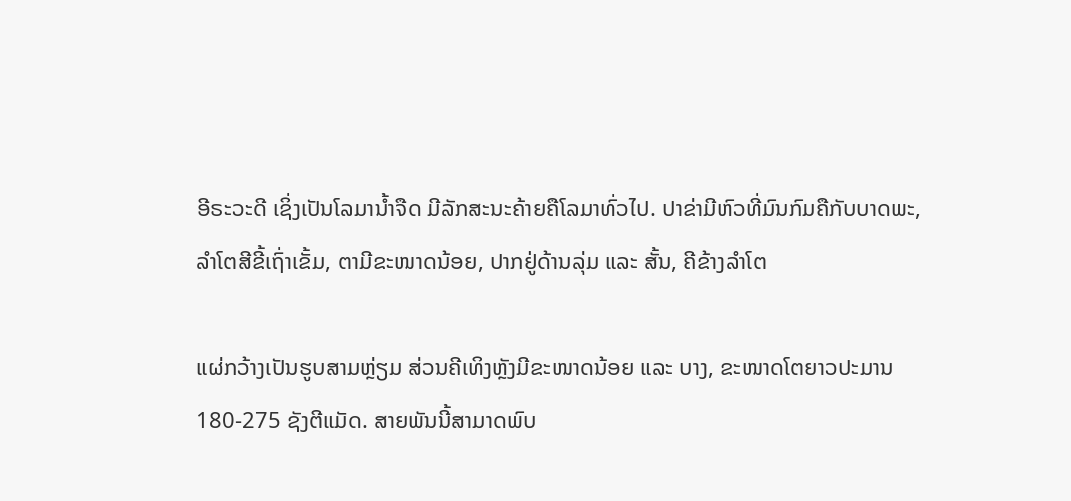ອີຣະວະດີ ເຊິ່ງເປັນໂລມານ້ຳຈືດ ມີລັກສະນະຄ້າຍຄືໂລມາທົ່ວໄປ. ປາຂ່າມີຫົວທີ່ມົນກົມຄືກັບບາດພະ, ລຳໂຕສີຂີ້ເຖົ່າເຂັ້ມ, ຕາມີຂະໜາດນ້ອຍ, ປາກຢູ່ດ້ານລຸ່ມ ແລະ ສັ້ນ, ຄີຂ້າງລຳໂຕ

ແຜ່ກວ້າງເປັນຮູບສາມຫຼ່ຽມ ສ່ວນຄີເທິງຫຼັງມີຂະໜາດນ້ອຍ ແລະ ບາງ, ຂະໜາດໂຕຍາວປະມານ 180-275 ຊັງຕີແມັດ. ສາຍພັນນີ້ສາມາດພົບ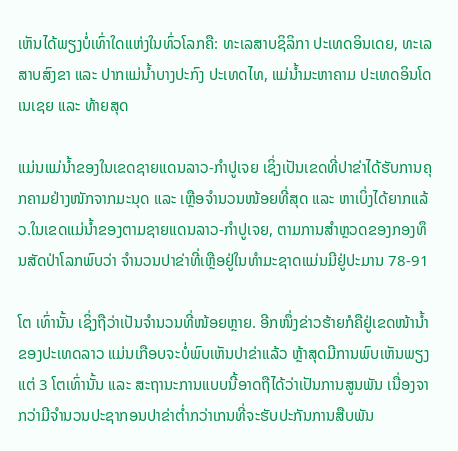ເຫັນໄດ້ພຽງບໍ່ເທົ່າໃດແຫ່ງໃນທົ່ວໂລກຄື: ທະເລສາບຊິລິກາ ປະເທດອິນເດຍ, ທະເລສາບສົງຂາ ແລະ ປາກແມ່ນ້ຳບາງປະກົງ ປະເທດໄທ, ແມ່ນ້ຳມະຫາຄາມ ປະເທດອິນໂດເນເຊຍ ແລະ ທ້າຍສຸດ

ແມ່ນແມ່ນ້ຳຂອງໃນເຂດຊາຍແດນລາວ-ກຳປູເຈຍ ເຊິ່ງເປັນເຂດທີ່ປາຂ່າໄດ້ຮັບການຄຸກຄາມຢ່າງໜັກຈາກມະນຸດ ແລະ ເຫຼືອຈຳນວນໜ້ອຍທີ່ສຸດ ແລະ ຫາເບິ່ງໄດ້ຍາກແລ້ວ.ໃນເຂດແມ່ນ້ຳຂອງຕາມຊາຍແດນລາວ-ກຳປູເຈຍ, ຕາມການສຳຫຼວດຂອງກອງທຶນສັດປ່າໂລກພົບວ່າ ຈຳນວນປາຂ່າທີ່ເຫຼືອຢູ່ໃນທຳມະຊາດແມ່ນມີຢູ່ປະມານ 78-91

ໂຕ ເທົ່ານັ້ນ ເຊິ່ງຖືວ່າເປັນຈຳນວນທີ່ໜ້ອຍຫຼາຍ. ອີກໜຶ່ງຂ່າວຮ້າຍກໍຄືຢູ່ເຂດໜ້ານ້ຳຂອງປະເທດລາວ ແມ່ນເກືອບຈະບໍ່ພົບເຫັນປາຂ່າແລ້ວ ຫຼ້າສຸດມີການພົບເຫັນພຽງແຕ່ 3 ໂຕເທົ່ານັ້ນ ແລະ ສະຖານະການແບບນີ້ອາດຖືໄດ້ວ່າເປັນການສູນພັນ ເນື່ອງຈາກວ່າມີຈຳນວນປະຊາກອນປາຂ່າຕ່ຳກວ່າເກນທີ່ຈະຮັບປະກັນການສືບພັນ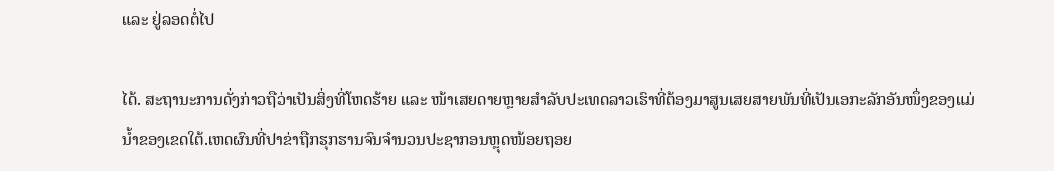ແລະ ຢູ່ລອດຕໍ່ໄປ

ໄດ້. ສະຖານະການດັ່ງກ່າວຖືວ່າເປັນສິ່ງທີ່ໂຫດຮ້າຍ ແລະ ໜ້າເສຍດາຍຫຼາຍສຳລັບປະເທດລາວເຮົາທີ່ຕ້ອງມາສູນເສຍສາຍພັນທີ່ເປັນເອກະລັກອັນໜຶ່ງຂອງແມ່ນ້ຳຂອງເຂດໃຕ້.ເຫດຜົນທີ່ປາຂ່າຖືກຮຸກຮານຈົນຈຳນວນປະຊາກອນຫຼຸດໜ້ອຍຖອຍ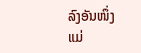ລົງອັນໜຶ່ງແມ່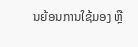ນຍ້ອນການໃຊ້ມອງ ຫຼື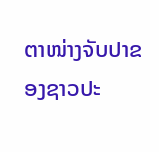ຕາໜ່າງຈັບປາຂອງຊາວປະ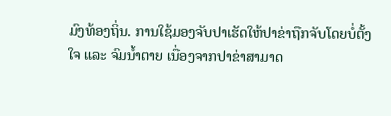ມົງທ້ອງຖິ່ນ. ການໃຊ້ມອງຈັບປາເຮັດໃຫ້ປາຂ່າຖືກຈັບໂດຍບໍ່ຕັ້ງໃຈ ແລະ ຈົມນ້ຳຕາຍ ເນື່ອງຈາກປາຂ່າສາມາດ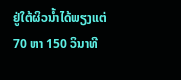ຢູ່ໃຕ້ຜິວນ້ຳໄດ້ພຽງແຕ່ 70 ຫາ 150 ວິນາທີ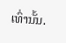ເທົ່ານັ້ນ.